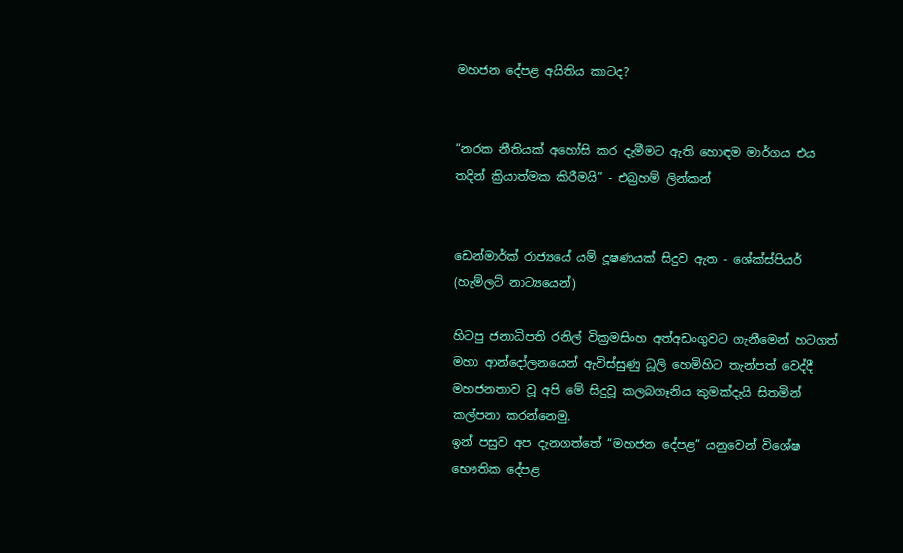මහජන දේපළ අයිතිය කාටද?


“නරක නීතියක් අහෝසි කර දැමීමට ඇති හොඳම මාර්ගය එය තදින් ක්‍රියාත්මක කිරීමයි” - එබ්‍රහම් ලින්කන්


ඩෙන්මාර්ක් රාජ්‍යයේ යම් දූෂණයක් සිදුව ඇත - ශේක්ස්පියර් (හැම්ලට් නාට්‍යයෙන්)

හිටපු ජනාධිපති රනිල් වික්‍රමසිංහ අත්අඩංගුවට ගැනීමෙන් හටගත් මහා ආන්දෝලනයෙන් ඇවිස්සුණු ධූලි හෙමිහිට තැන්පත් වෙද්දී මහජනතාව වූ අපි මේ සිදුවූ කලබගෑනිය කුමක්දැයි සිතමින් කල්පනා කරන්නෙමු.
ඉන් පසුව අප දැනගත්තේ “මහජන දේපළ” යනුවෙන් විශේෂ භෞතික දේපළ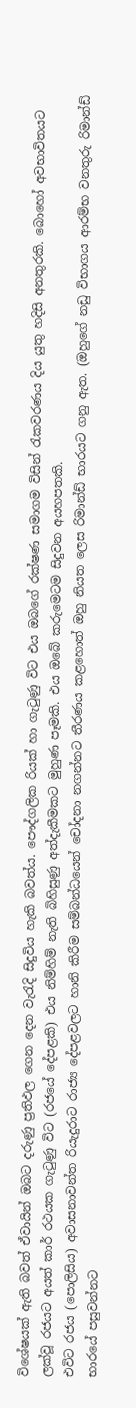විශේෂයක් ඇති බවත් ඒවායින් ඔබට දරුණු ප්‍රතිඵල ගෙන දෙන වැරැදි සිදුවිය හැකි බවත්ය. පෞද්ගලික රියක් හා ගැටුණු විට එය ඔබගේ රක්ෂණ සමාගම විසින් රැකවරණය දිය යුතු හදිසි අනතුරකි. බොහෝ අවභාවිතයට ලක්වූ රජයට අයත් කාර් රථයක ගැටුණු විට (රජයේ දේපළකි) එය නිම්හිම් නැති බිහිසුණු අත්දැකීමකට මුහුණ පෑමකි. එය ඔබේ කරුමෙටම සිදුවන අයහපතකි.
එවිට රජය (පොලිසිය) අවාසනාවන්ත රියැදුරාට රාජ්‍ය දේපළවලට හානි කිරීම සම්බන්ධයෙන් චෝදනා නගන්නට තීරණය කළහොත් ඔහු නියත ලෙස රිමාන්ඩ් භාරයට ගනු ඇත. (ඔහුගේ නඩු විභාගය ආරම්භ වනතුරු රිමාන්ඩ් භාරයේ පසුවන්නට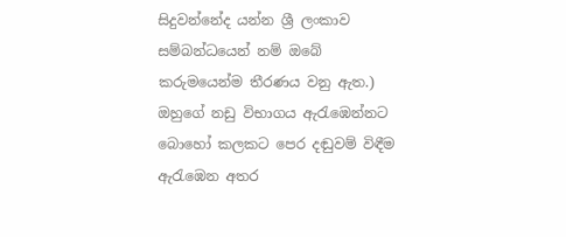සිදුවන්නේද යන්න ශ්‍රී ලංකාව සම්බන්ධයෙන් නම් ඔබේ කරුමයෙන්ම තීරණය වනු ඇත.)
ඔහුගේ නඩු විභාගය ඇරැඹෙන්නට බොහෝ කලකට පෙර දඬුවම් විඳීම ඇරැඹෙන අතර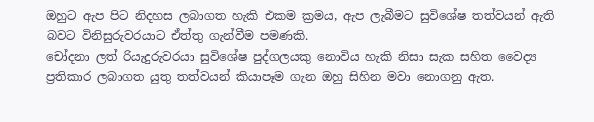ඔහුට ඇප පිට නිදහස ලබාගත හැකි එකම ක්‍රමය, ඇප ලැබීමට සුවිශේෂ තත්වයන් ඇති බවට විනිසුරුවරයාට ඒත්තු ගැන්වීම පමණකි.
චෝදනා ලත් රියැදුරුවරයා සුවිශේෂ පුද්ගලයකු නොවිය හැකි නිසා සැක සහිත වෛද්‍ය ප්‍රතිකාර ලබාගත යුතු තත්වයන් කියාපෑම ගැන ඔහු සිහින මවා නොගනු ඇත.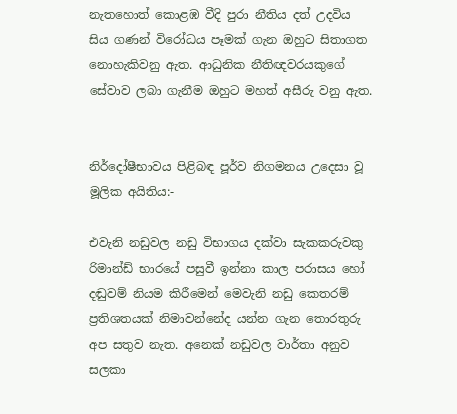නැතහොත් කොළඹ වීදි පුරා නීතිය දත් උදවිය සිය ගණන් විරෝධය පෑමක් ගැන ඔහුට සිතාගත නොහැකිවනු ඇත. ආධුනික නීතිඥවරයකුගේ සේවාව ලබා ගැනීම ඔහුට මහත් අසීරු වනු ඇත.


නිර්දෝෂීභාවය පිළිබඳ පූර්ව නිගමනය උදෙසා වූ මූලික අයිතිය:-

එවැනි නඩුවල නඩු විභාගය දක්වා සැකකරුවකු රිමාන්ඩ් භාරයේ පසුවී ඉන්නා කාල පරාසය හෝ දඬුවම් නියම කිරීමෙන් මෙවැනි නඩු කෙතරම් ප්‍රතිශතයක් නිමාවන්නේද යන්න ගැන තොරතුරු අප සතුව නැත. අනෙක් නඩුවල වාර්තා අනුව සලකා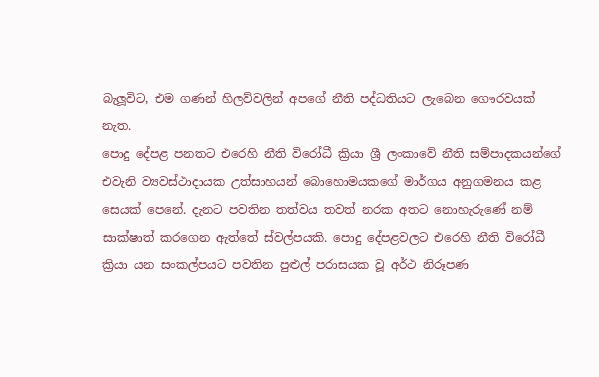බැලූවිට, එම ගණන් හිලව්වලින් අපගේ නීති පද්ධතියට ලැබෙන ගෞරවයක් නැත.
පොදු දේපළ පනතට එරෙහි නීති විරෝධී ක්‍රියා ශ්‍රී ලංකාවේ නීති සම්පාදකයන්ගේ එවැනි ව්‍යවස්ථාදායක උත්සාහයන් බොහොමයකගේ මාර්ගය අනුගමනය කළ සෙයක් පෙනේ. දැනට පවතින තත්වය තවත් නරක අතට නොහැරුණේ නම් සාක්ෂාත් කරගෙන ඇත්තේ ස්වල්පයකි. පොදු දේපළවලට එරෙහි නීති විරෝධී ක්‍රියා යන සංකල්පයට පවතින පුළුල් පරාසයක වූ අර්ථ නිරූපණ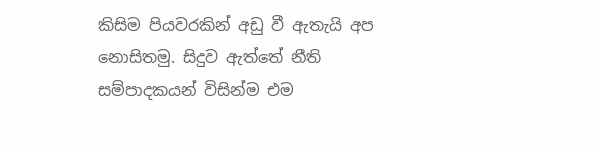කිසිම පියවරකින් අඩු වී ඇතැයි අප නොසිතමු. සිදුව ඇත්තේ නීති සම්පාදකයන් විසින්ම එම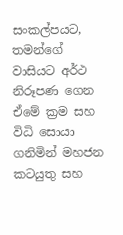සංකල්පයට, තමන්ගේ වාසියට අර්ථ නිරූපණ ගෙන ඒමේ ක්‍රම සහ විධි සොයා ගනිමින් මහජන කටයුතු සහ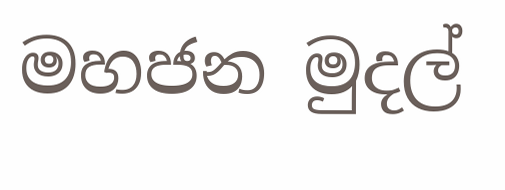මහජන මුදල්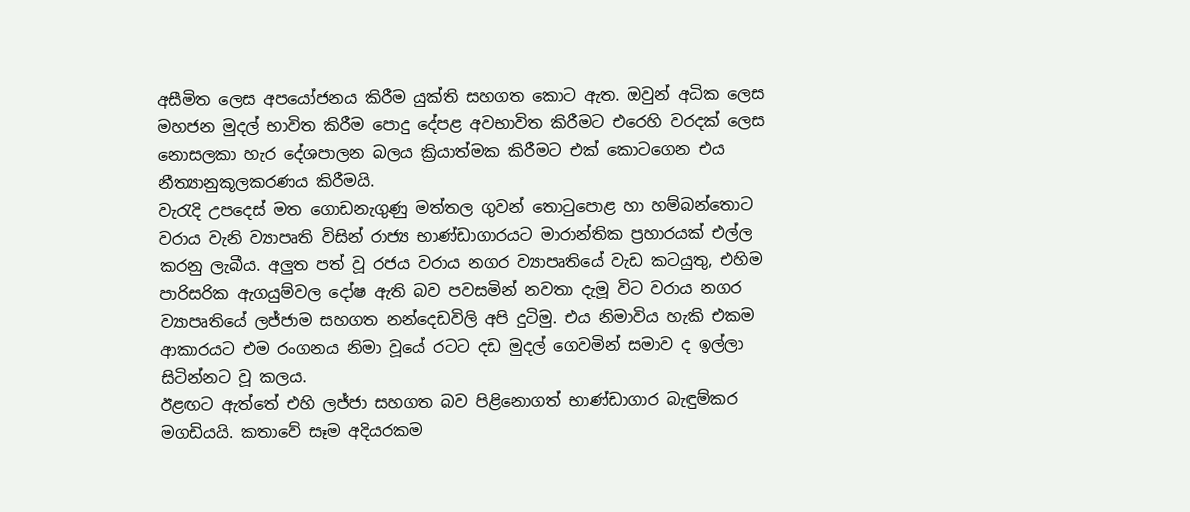අසීමිත ලෙස අපයෝජනය කිරීම යුක්ති සහගත කොට ඇත. ඔවුන් අධික ලෙස මහජන මුදල් භාවිත කිරීම පොදු දේපළ අවභාවිත කිරීමට එරෙහි වරදක් ලෙස නොසලකා හැර දේශපාලන බලය ක්‍රියාත්මක කිරීමට එක් කොටගෙන එය නීත්‍යානුකූලකරණය කිරීමයි.
වැරැදි උපදෙස් මත ගොඩනැගුණු මත්තල ගුවන් තොටුපොළ හා හම්බන්තොට වරාය වැනි ව්‍යාපෘති විසින් රාජ්‍ය භාණ්ඩාගාරයට මාරාන්තික ප්‍රහාරයක් එල්ල කරනු ලැබීය. අලුත පත් වූ රජය වරාය නගර ව්‍යාපෘතියේ වැඩ කටයුතු, එහිම පාරිසරික ඇගයුම්වල දෝෂ ඇති බව පවසමින් නවතා දැමූ විට වරාය නගර ව්‍යාපෘතියේ ලජ්ජාම සහගත නන්දෙඩවිලි අපි දුටිමු. එය නිමාවිය හැකි එකම ආකාරයට එම රංගනය නිමා වූයේ රටට දඩ මුදල් ගෙවමින් සමාව ද ඉල්ලා සිටින්නට වූ කලය.
ඊළඟට ඇත්තේ එහි ලජ්ජා සහගත බව පිළිනොගත් භාණ්ඩාගාර බැඳුම්කර මගඩියයි. කතාවේ සෑම අදියරකම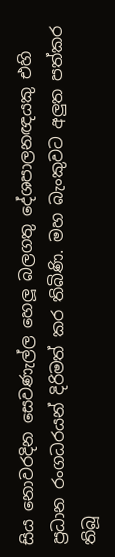සිය නොවරදින සෙවණැල්ල හෙලූ බලගතු දේශපාලනඥයකු එහි ප්‍රධාන රංගධරයන් දිරිමත් කර තිබිණි. මහ බැංකුවට අලුත පත්කර තිබූ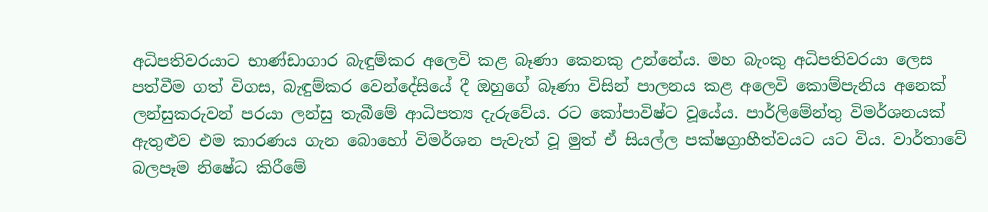අධිපතිවරයාට භාණ්ඩාගාර බැඳුම්කර අලෙවි කළ බෑණා කෙනකු උන්නේය. මහ බැංකු අධිපතිවරයා ලෙස පත්වීම ගත් විගස, බැඳුම්කර වෙන්දේසියේ දී ඔහුගේ බෑණා විසින් පාලනය කළ අලෙවි කොම්පැනිය අනෙක් ලන්සුකරුවන් පරයා ලන්සු තැබීමේ ආධිපත්‍ය දැරුවේය. රට කෝපාවිෂ්ට වූයේය. පාර්ලිමේන්තු විමර්ශනයක් ඇතුළුව එම කාරණය ගැන බොහෝ විමර්ශන පැවැත් වූ මුත් ඒ සියල්ල පක්ෂග්‍රාහීත්වයට යට විය. වාර්තාවේ බලපෑම නිෂේධ කිරීමේ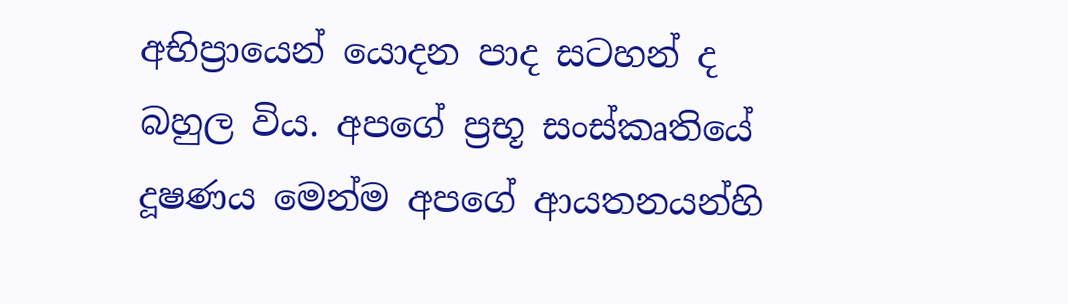අභිප්‍රායෙන් යොදන පාද සටහන් ද බහුල විය. අපගේ ප්‍රභූ සංස්කෘතියේ දූෂණය මෙන්ම අපගේ ආයතනයන්හි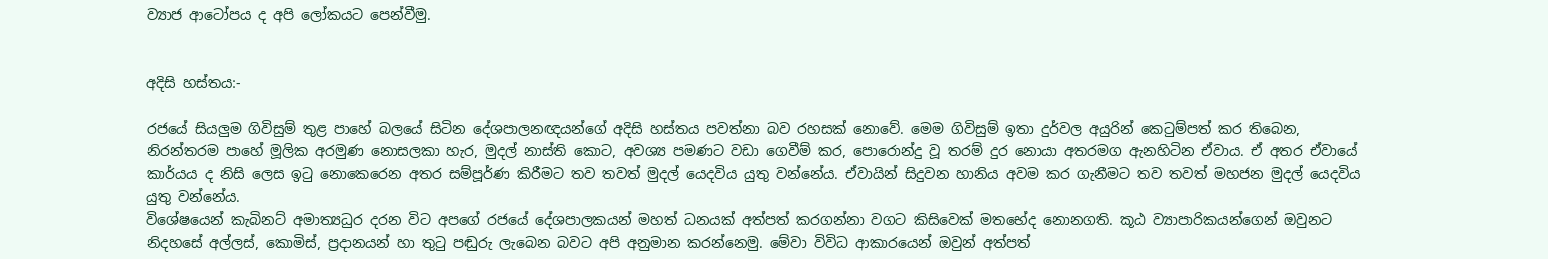ව්‍යාජ ආටෝපය ද අපි ලෝකයට පෙන්වීමු.


අදිසි හස්තය:-

රජයේ සියලුම ගිවිසුම් තුළ පාහේ බලයේ සිටින දේශපාලනඥයන්ගේ අදිසි හස්තය පවත්නා බව රහසක් නොවේ. මෙම ගිවිසුම් ඉතා දුර්වල අයුරින් කෙටුම්පත් කර තිබෙන, නිරන්තරම පාහේ මූලික අරමුණ නොසලකා හැර, මුදල් නාස්ති කොට, අවශ්‍ය පමණට වඩා ගෙවීම් කර, පොරොන්දු වූ තරම් දුර නොයා අතරමග ඇනහිටින ඒවාය. ඒ අතර ඒවායේ කාර්යය ද නිසි ලෙස ඉටු නොකෙරෙන අතර සම්පූර්ණ කිරීමට තව තවත් මුදල් යෙදවිය යුතු වන්නේය. ඒවායින් සිදුවන හානිය අවම කර ගැනීමට තව තවත් මහජන මුදල් යෙදවිය යුතු වන්නේය.
විශේෂයෙන් කැබිනට් අමාත්‍යධුර දරන විට අපගේ රජයේ දේශපාලකයන් මහත් ධනයක් අත්පත් කරගන්නා වගට කිසිවෙක් මතභේද නොනගති. කූඨ ව්‍යාපාරිකයන්ගෙන් ඔවුනට නිදහසේ අල්ලස්, කොමිස්, ප්‍රදානයන් හා තුටු පඬුරු ලැබෙන බවට අපි අනුමාන කරන්නෙමු. මේවා විවිධ ආකාරයෙන් ඔවුන් අත්පත්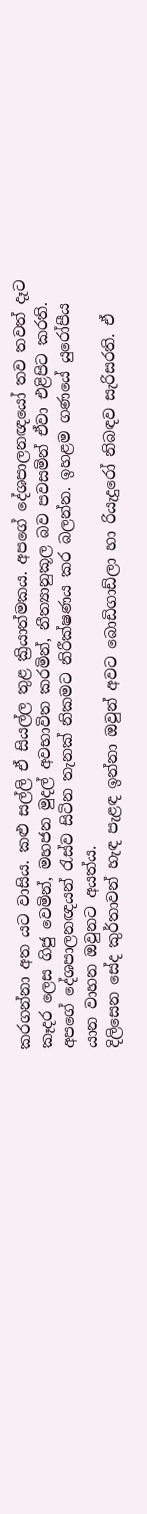කරගන්නා අත යට වාසිය. කළු සල්ලි ඒ සියල්ල තුළ ක්‍රියාත්මකය. අපගේ දේශපාලනඥයෝ තව තවත් දෑට කෑදර ලෙස ගිජු වෙමින්, මහජන මුදල් අවභාවිත කරමින්, නීත්‍යානුකූල බව පවසමින් ඒවා එළිපිට කරති. අපගේ දේශපාලනඥයන් රැස්ව සිටින තැනක් නිකමට නිරීක්ෂණය කර බලන්න. ඉහළම ගණයේ යුරෝපීය යාන වාහන ඔවුනට අයත්ය.
දිලිසෙන සේද කුර්තාවන් හැඳ පැළඳ ඉන්නා ඔවුන් අවට බොඩිගාඩ්ලා හා රියැදුරෝ නිබඳව සැරිසරති. ඒ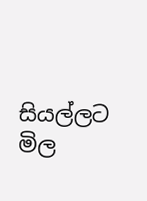සියල්ලට මිල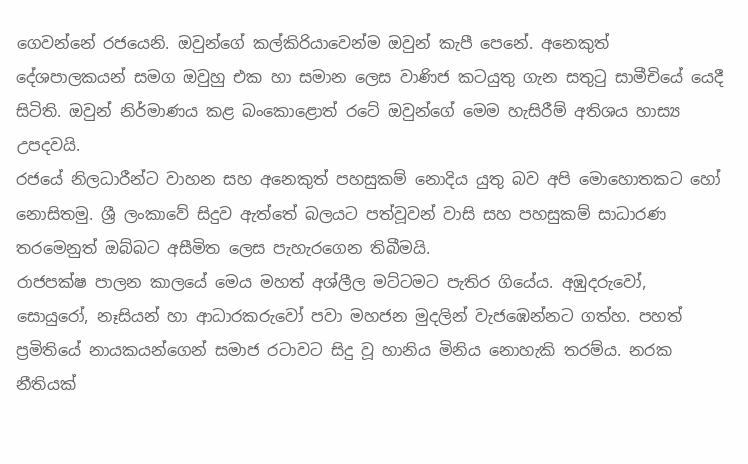ගෙවන්නේ රජයෙනි. ඔවුන්ගේ කල්කිරියාවෙන්ම ඔවුන් කැපී පෙනේ. අනෙකුත් දේශපාලකයන් සමග ඔවුහු එක හා සමාන ලෙස වාණිජ කටයුතු ගැන සතුටු සාමීචියේ යෙදී සිටිති. ඔවුන් නිර්මාණය කළ බංකොළොත් රටේ ඔවුන්ගේ මෙම හැසිරීම් අතිශය හාස්‍ය උපදවයි.
රජයේ නිලධාරීන්ට වාහන සහ අනෙකුත් පහසුකම් නොදිය යුතු බව අපි මොහොතකට හෝ නොසිතමු. ශ්‍රී ලංකාවේ සිදුව ඇත්තේ බලයට පත්වූවන් වාසි සහ පහසුකම් සාධාරණ තරමෙනුත් ඔබ්බට අසීමිත ලෙස පැහැරගෙන තිබීමයි.
රාජපක්ෂ පාලන කාලයේ මෙය මහත් අශ්ලීල මට්ටමට පැතිර ගියේය. අඹුදරුවෝ, සොයුරෝ, නෑසියන් හා ආධාරකරුවෝ පවා මහජන මුදලින් වැජඹෙන්නට ගත්හ. පහත් ප්‍රමිතියේ නායකයන්ගෙන් සමාජ රටාවට සිදු වූ හානිය මිනිය නොහැකි තරම්ය. නරක නීතියක්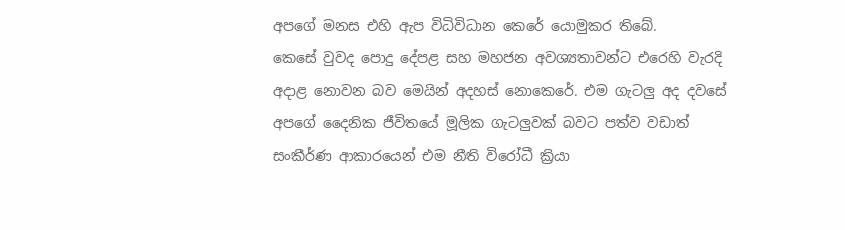අපගේ මනස එහි ඇප විධිවිධාන කෙරේ යොමුකර තිබේ.
කෙසේ වුවද පොදු දේපළ සහ මහජන අවශ්‍යතාවන්ට එරෙහි වැරදි අදාළ නොවන බව මෙයින් අදහස් නොකෙරේ. එම ගැටලු අද දවසේ අපගේ දෛනික ජීවිතයේ මූලික ගැටලුවක් බවට පත්ව වඩාත් සංකීර්ණ ආකාරයෙන් එම නීති විරෝධී ක්‍රියා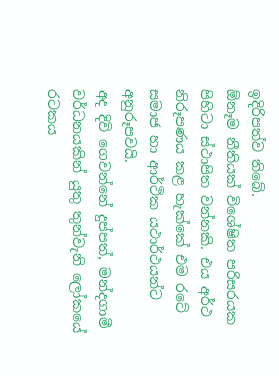ඉදිරිපත්ව තිබේ.
ඕනෑම නීතියක් විශේෂිත පරිසරයක පිහිටා ස්ථාපිත වන්නකි. එය අර්ථ නිරූපණය කළ හැක්කේ එම රටේ සමාජ හා ආර්ථික යථාර්ථයන්ට අනුරූපවයි.
අද දිවි ගෙවන්නේ දුප්පත්, මන්දගාමී වර්ධනයකින් යුතු තුන්වැනි ලෝකයේ රටකය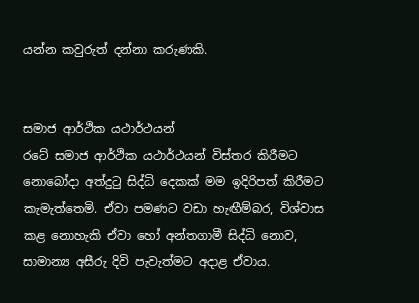යන්න කවුරුත් දන්නා කරුණකි.


සමාජ ආර්ථික යථාර්ථයන්
රටේ සමාජ ආර්ථික යථාර්ථයන් විස්තර කිරීමට නොබෝදා අත්දුටු සිද්ධි දෙකක් මම ඉදිරිපත් කිරීමට කැමැත්තෙමි. ඒවා පමණට වඩා හැඟීම්බර, විශ්වාස කළ නොහැකි ඒවා හෝ අන්තගාමී සිද්ධි නොව, සාමාන්‍ය අසීරු දිවි පැවැත්මට අදාළ ඒවාය.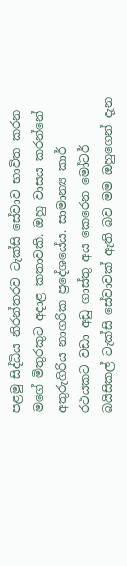පළමු සිද්ධිය නිරන්තරව ටැක්සි සේවාව භාවිත කරන මගේ මිතුරකුට අදාළ කතාවකි. ඔහු වාසය කරන්නේ අතුරුගිරිය නාගරික ප්‍රදේශයේය. සාමාන්‍ය කාර් රථයකට වඩා අඩු ගාස්තු අය කෙරෙන මෝටර් බයිසිකල් ටැක්සි සේවාවක් ඇති බව මම ඔහුගෙන් දැන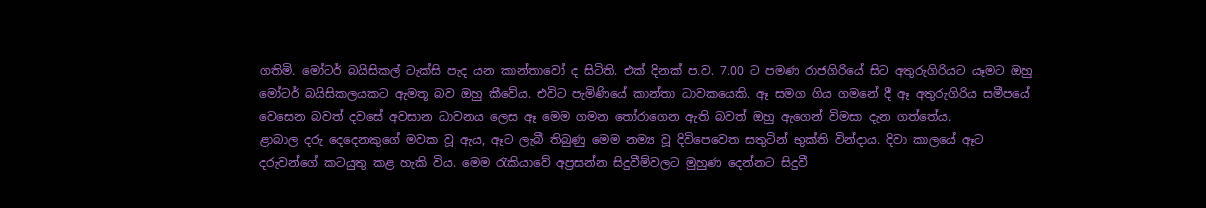ගතිමි. මෝටර් බයිසිකල් ටැක්සි පැද යන කාන්තාවෝ ද සිටිති. එක් දිනක් ප.ව. 7.00 ට පමණ රාජගිරියේ සිට අතුරුගිරියට යෑමට ඔහු මෝටර් බයිසිකලයකට ඇමතූ බව ඔහු කීවේය. එවිට පැමිණියේ කාන්තා ධාවකයෙකි. ඈ සමග ගිය ගමනේ දී ඈ අතුරුගිරිය සමීපයේ වෙසෙන බවත් දවසේ අවසාන ධාවනය ලෙස ඈ මෙම ගමන තෝරාගෙන ඇති බවත් ඔහු ඇගෙන් විමසා දැන ගත්තේය.
ළාබාල දරු දෙදෙනකුගේ මවක වූ ඇය, ඈට ලැබී තිබුණු මෙම නම්‍ය වූ දිවිපෙවෙත සතුටින් භුක්ති වින්දාය. දිවා කාලයේ ඈට දරුවන්ගේ කටයුතු කළ හැකි විය. මෙම රැකියාවේ අප්‍රසන්න සිදුවීම්වලට මුහුණ දෙන්නට සිදුවී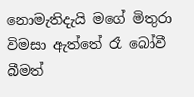නොමැතිදැයි මගේ මිතුරා විමසා ඇත්තේ රෑ බෝවී බීමත්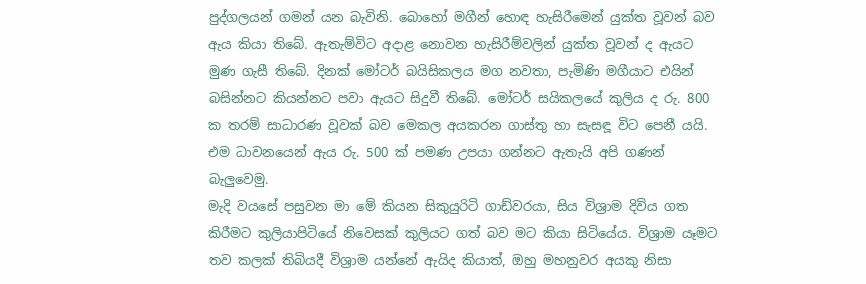පුද්ගලයන් ගමන් යන බැවිනි. බොහෝ මගීන් හොඳ හැසිරීමෙන් යුක්ත වූවන් බව ඇය කියා තිබේ. ඇතැම්විට අදාළ නොවන හැසිරීම්වලින් යුක්ත වූවන් ද ඇයට මුණ ගැසී තිබේ. දිනක් මෝටර් බයිසිකලය මග නවතා, පැමිණි මගීයාට එයින් බසින්නට කියන්නට පවා ඇයට සිදුවී තිබේ. මෝටර් සයිකලයේ කුලිය ද රු. 800 ක තරම් සාධාරණ වූවක් බව මෙකල අයකරන ගාස්තු හා සැසඳූ විට පෙනී යයි. එම ධාවනයෙන් ඇය රු. 500 ක් පමණ උපයා ගන්නට ඇතැයි අපි ගණන් බැලුවෙමු.
මැදි වයසේ පසුවන මා මේ කියන සිකුයුරිටි ගාඩ්වරයා, සිය විශ්‍රාම දිවිය ගත කිරීමට කුලියාපිටියේ නිවෙසක් කුලියට ගත් බව මට කියා සිටියේය. විශ්‍රාම යෑමට තව කලක් තිබියදී විශ්‍රාම යන්නේ ඇයිද කියාත්, ඔහු මහනුවර අයකු නිසා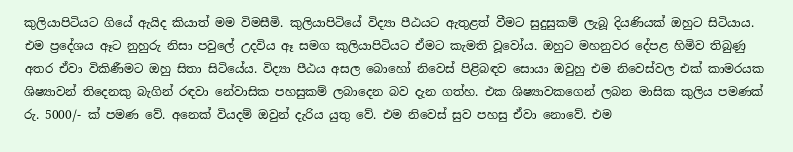කුලියාපිටියට ගියේ ඇයිද කියාත් මම විමසීමි. කුලියාපිටියේ විද්‍යා පීඨයට ඇතුළත් වීමට සුදුසුකම් ලැබූ දියණියක් ඔහුට සිටියාය. එම ප්‍රදේශය ඈට නුහුරු නිසා පවුලේ උදවිය ඈ සමග කුලියාපිටියට ඒමට කැමති වූවෝය. ඔහුට මහනුවර දේපළ හිමිව තිබුණු අතර ඒවා විකිණීමට ඔහු සිතා සිටියේය. විද්‍යා පීඨය අසල බොහෝ නිවෙස් පිළිබඳව සොයා ඔවුහු එම නිවෙස්වල එක් කාමරයක ශිෂ්‍යාවන් තිදෙනකු බැගින් රඳවා නේවාසික පහසුකම් ලබාදෙන බව දැන ගත්හ. එක ශිෂ්‍යාවකගෙන් ලබන මාසික කුලිය පමණක් රු. 5000/- ක් පමණ වේ. අනෙක් වියදම් ඔවුන් දැරිය යුතු වේ. එම නිවෙස් සුව පහසු ඒවා නොවේ. එම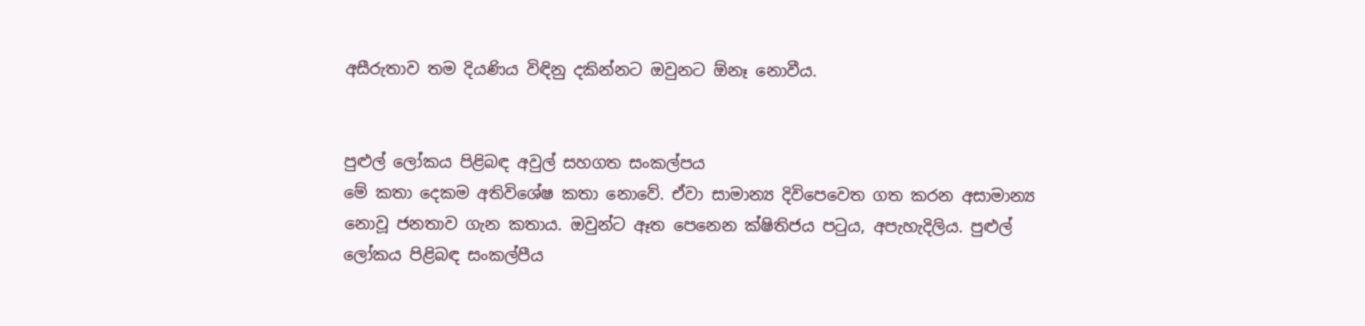අසීරුතාව තම දියණිය විඳිනු දකින්නට ඔවුනට ඕනෑ නොවීය.


පුළුල් ලෝකය පිළිබඳ අවුල් සහගත සංකල්පය
මේ කතා දෙකම අතිවිශේෂ කතා නොවේ. ඒවා සාමාන්‍ය දිවිපෙවෙත ගත කරන අසාමාන්‍ය නොවූ ජනතාව ගැන කතාය. ඔවුන්ට ඈත පෙනෙන ක්ෂිතිජය පටුය, අපැහැදිලිය. පුළුල් ලෝකය පිළිබඳ සංකල්පීය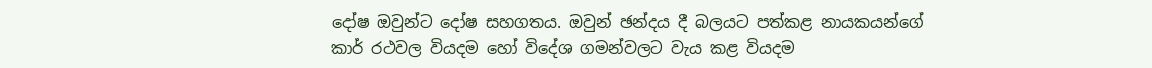දෝෂ ඔවුන්ට දෝෂ සහගතය. ඔවුන් ඡන්දය දී බලයට පත්කළ නායකයන්ගේ කාර් රථවල වියදම හෝ විදේශ ගමන්වලට වැය කළ වියදම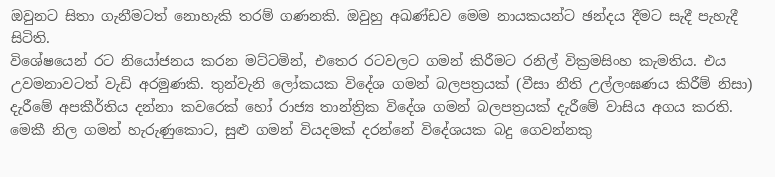ඔවුනට සිතා ගැනීමටත් නොහැකි තරම් ගණනකි. ඔවුහු අඛණ්ඩව මෙම නායකයන්ට ඡන්දය දීමට සැදී පැහැදී සිටිති.
විශේෂයෙන් රට නියෝජනය කරන මට්ටමින්, එතෙර රටවලට ගමන් කිරීමට රනිල් වික්‍රමසිංහ කැමතිය. එය උවමනාවටත් වැඩි අරමුණකි. තුන්වැනි ලෝකයක විදේශ ගමන් බලපත්‍රයක් (වීසා නීති උල්ලංඝණය කිරීම් නිසා) දැරීමේ අපකීර්තිය දන්නා කවරෙක් හෝ රාජ්‍ය තාන්ත්‍රික විදේශ ගමන් බලපත්‍රයක් දැරීමේ වාසිය අගය කරති. මෙකී නිල ගමන් හැරුණුකොට, සුළු ගමන් වියදමක් දරන්නේ විදේශයක බදු ගෙවන්නකු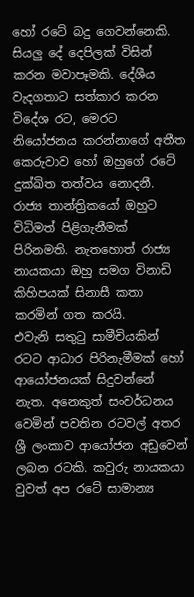හෝ රටේ බදු ගෙවන්නෙකි.
සියලු දේ දෙපිලක් විසින් කරන මවාපෑමකි. දේශීය වැදගතාට සත්කාර කරන විදේශ රට, මෙරට නියෝජනය කරන්නාගේ අතීත කෙරුවාව හෝ ඔහුගේ රටේ දුක්ඛිත තත්වය නොදනී. රාජ්‍ය තාන්ත්‍රිකයෝ ඔහුට විධිමත් පිළිගැනීමක් පිරිනමති. නැතහොත් රාජ්‍ය නායකයා ඔහු සමග විනාඩි කිහිපයක් සිනාසී කතා කරමින් ගත කරයි.
එවැනි සතුටු සාමීචියකින් රටට ආධාර පිරිනැමීමක් හෝ ආයෝජනයක් සිදුවන්නේ නැත. අනෙකුත් සංවර්ධනය වෙමින් පවතින රටවල් අතර ශ්‍රී ලංකාව ආයෝජන අඩුවෙන් ලබන රටකි. කවුරු නායකයා වුවත් අප රටේ සාමාන්‍ය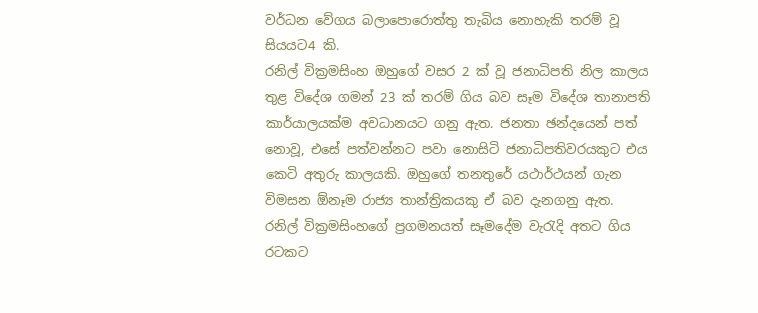වර්ධන වේගය බලාපොරොත්තු තැබිය නොහැකි තරම් වූ සියයට4 කි.
රනිල් වික්‍රමසිංහ ඔහුගේ වසර 2 ක් වූ ජනාධිපති නිල කාලය තුළ විදේශ ගමන් 23 ක් තරම් ගිය බව සෑම විදේශ තානාපති කාර්යාලයක්ම අවධානයට ගනු ඇත. ජනතා ඡන්දයෙන් පත් නොවූ, එසේ පත්වන්නට පවා නොසිටි ජනාධිපතිවරයකුට එය කෙටි අතුරු කාලයකි. ඔහුගේ තනතුරේ යථාර්ථයන් ගැන විමසන ඕනෑම රාජ්‍ය තාන්ත්‍රිකයකු ඒ බව දැනගනු ඇත.
රනිල් වික්‍රමසිංහගේ ප්‍රගමනයත් සෑමදේම වැරැදි අතට ගිය රටකට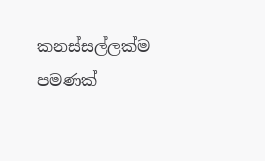කනස්සල්ලක්ම පමණක්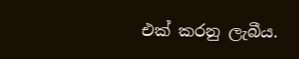එක් කරනු ලැබීය.